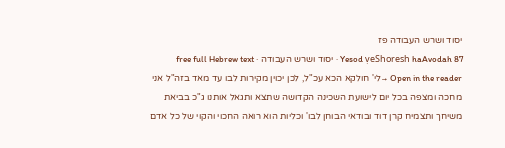יסוד ושרש העבודה פז
Yesod ṿeShoresh haAvodah 87 · יסוד ושרש העבודה · free full Hebrew text
Open in the reader →לי' חולקא הכא עכ"ל, לכן יכוין מקירות לבו עד מאד בזה"ל אני מחכה ומצפה בכל יום לישועת השכינה הקדושה שתצא ותגאל אותנו ג"כ בביאת משיחך ותצמיח קרן דוד ובודאי הבוחן לבו' וכליות הוא רואה החכוי והקוי של כל אדם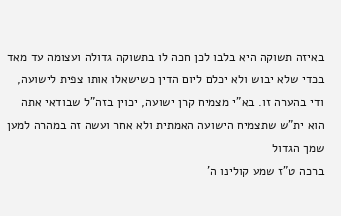באיזה תשוקה היא בלבו לכן חכה לו בתשוקה גדולה ועצומה עד מאד בכדי שלא יבוש ולא יכלם ליום הדין כשישאלו אותו צפית לישועה, ודי בהערה זו. בא"י מצמיח קרן ישועה, יכוין בזה"ל שבודאי אתה הוא ית"ש שתצמיח הישועה האמתית ולא אחר ועשה זה במהרה למען שמך הגדול
ברכה ט"ז שמע קולינו ה'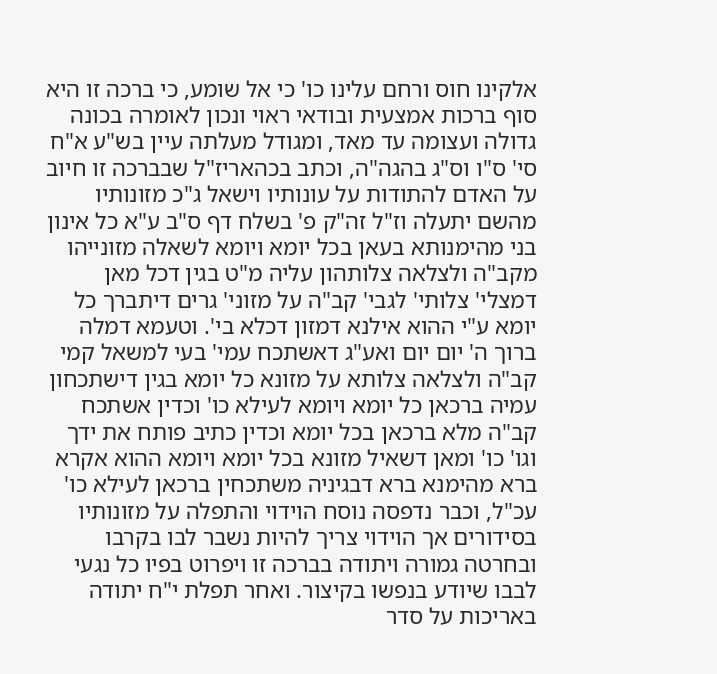אלקינו חוס ורחם עלינו כו' כי אל שומע, כי ברכה זו היא סוף ברכות אמצעית ובודאי ראוי ונכון לאומרה בכונה גדולה ועצומה עד מאד, ומגודל מעלתה עיין בש"ע א"ח סי' ס"ו וס"ג בהגה"ה, וכתב בכהאריז"ל שבברכה זו חיוב על האדם להתודות על עונותיו וישאל ג"כ מזונותיו מהשם יתעלה וז"ל זה"ק פ' בשלח דף ס"ב ע"א כל אינון בני מהימנותא בעאן בכל יומא ויומא לשאלה מזונייהו מקב"ה ולצלאה צלותהון עליה מ"ט בגין דכל מאן דמצלי' צלותי' לגבי' קב"ה על מזוני' גרים דיתברך כל יומא ע"י ההוא אילנא דמזון דכלא בי'. וטעמא דמלה ברוך ה' יום יום ואע"ג דאשתכח עמי' בעי למשאל קמי קב"ה ולצלאה צלותא על מזונא כל יומא בגין דישתכחון עמיה ברכאן כל יומא ויומא לעילא כו' וכדין אשתכח קב"ה מלא ברכאן בכל יומא וכדין כתיב פותח את ידך וגו' כו' ומאן דשאיל מזונא בכל יומא ויומא ההוא אקרא ברא מהימנא ברא דבגיניה משתכחין ברכאן לעילא כו' עכ"ל, וכבר נדפסה נוסח הוידוי והתפלה על מזונותיו בסידורים אך הוידוי צריך להיות נשבר לבו בקרבו ובחרטה גמורה ויתודה בברכה זו ויפרוט בפיו כל נגעי לבבו שיודע בנפשו בקיצור. ואחר תפלת י"ח יתודה באריכות על סדר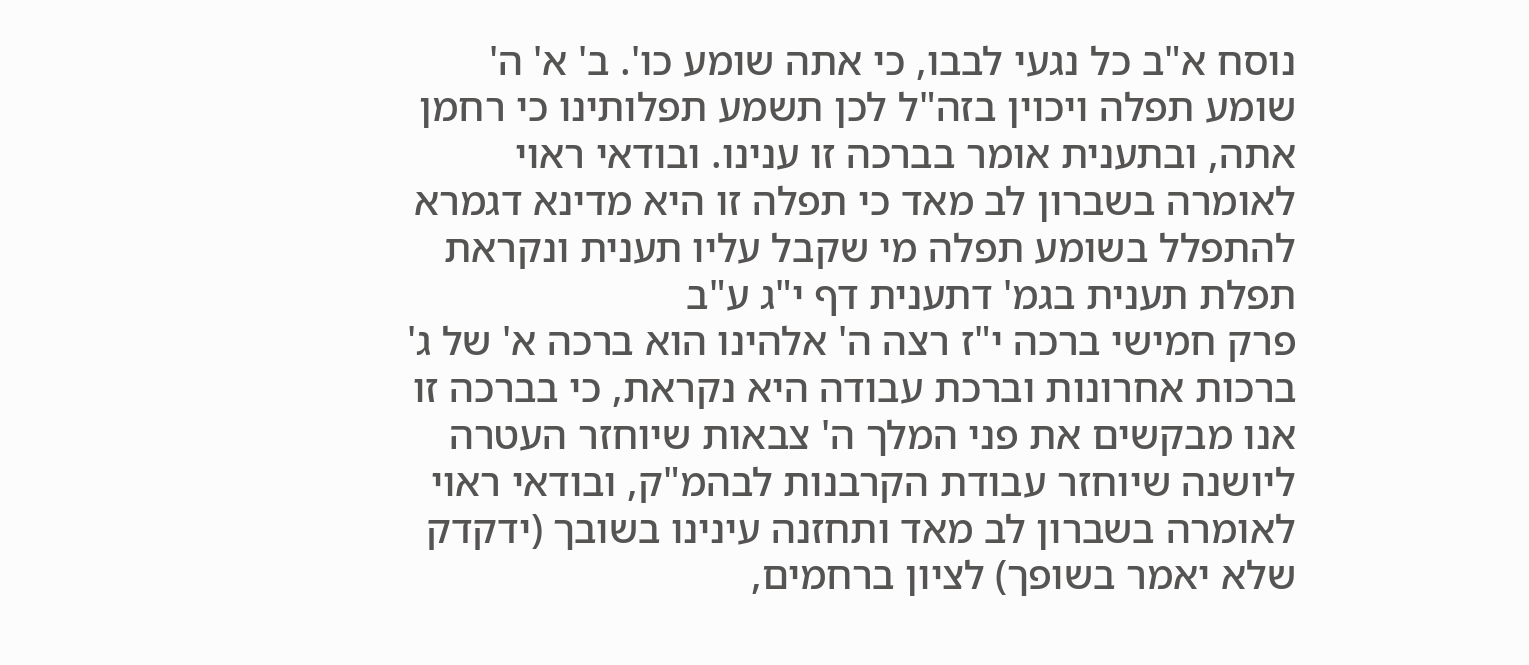נוסח א"ב כל נגעי לבבו, כי אתה שומע כו'. ב' א' ה' שומע תפלה ויכוין בזה"ל לכן תשמע תפלותינו כי רחמן אתה, ובתענית אומר בברכה זו ענינו. ובודאי ראוי לאומרה בשברון לב מאד כי תפלה זו היא מדינא דגמרא להתפלל בשומע תפלה מי שקבל עליו תענית ונקראת תפלת תענית בגמ' דתענית דף י"ג ע"ב
פרק חמישי ברכה י"ז רצה ה' אלהינו הוא ברכה א' של ג' ברכות אחרונות וברכת עבודה היא נקראת, כי בברכה זו אנו מבקשים את פני המלך ה' צבאות שיוחזר העטרה ליושנה שיוחזר עבודת הקרבנות לבהמ"ק, ובודאי ראוי לאומרה בשברון לב מאד ותחזנה עינינו בשובך (ידקדק שלא יאמר בשופך) לציון ברחמים,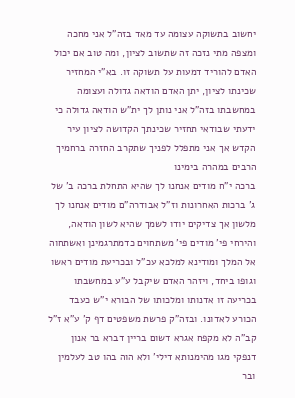יחשוב בתשוקה עצומה עד מאד בזה"ל אני מחכה ומצפה מתי נזכה זה שתשוב לציון, ומה טוב אם יכול האדם להוריד דמעות על תשוקה זו. בא"י המחזיר שכינתו לציון, יתן האדם הודאה גדולה ועצומה במחשבתו בזה"ל אני נותן לך ית"ש הודאה גדולה כי ידעתי שבודאי תחזיר שכינתך הקדושה לציון עיר הקדש אך אני מתפלל לפניך שתקרב החזרה ברחמיך הרבים במהרה בימינו
ברכה י"ח מודים אנחנו לך שהיא התחלת ברכה ב' של ג' ברכות האחרונות וז"ל אבודרה"ם מודים אנחנו לך מלשון אך צדיקים יודו לשמך שהיא לשון הודאה, והירחי פי' מודים פי' משתחוים כדמתרגמינן ואשתחוה אל המלך ומודינא למלכא עכ"ל ובכריעת מודים ראשו וגופו ביחד, ויזהר האדם שיקבל ע"ע במחשבתו בכריעה זו אדנותו ומלכותו של הבורא י"ש כעבד הכורע לאדונו. ובזה"ק פרשת משפטים דף ק' ע"א ז"ל קב"ה לא מקפח אגרא דשום בריין דברא בר אנון דנפקי מגו מהימנותא דילי' ולא הוה בהו טב לעלמין ובר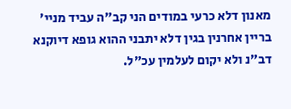מאנון דלא כרעי במודים הני קב"ה עביד מניי' בריין אחרנין בגין דלא יתבני ההוא גופא דיוקנא דב"נ ולא יקום לעלמין עכ"ל.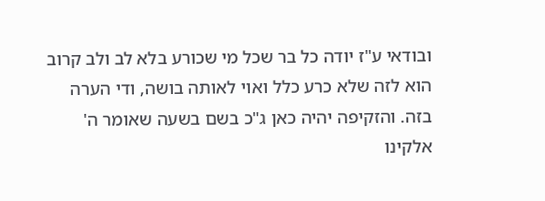ובודאי ע"ז יודה כל בר שכל מי שכורע בלא לב ולב קרוב הוא לזה שלא כרע כלל ואוי לאותה בושה, ודי הערה בזה. והזקיפה יהיה כאן ג"כ בשם בשעה שאומר ה' אלקינו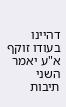דהיינו בעודו זוקף א"ע יאמר השני תיבות